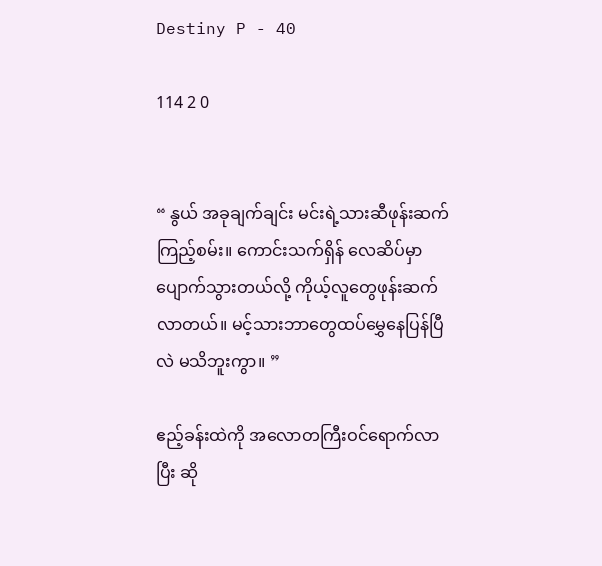Destiny P - 40

114 2 0


“ နွယ် အခုချက်ချင်း မင်းရဲ့သားဆီဖုန်းဆက်ကြည့်စမ်း။ ကောင်းသက်ရှိန် လေဆိပ်မှာပျောက်သွားတယ်လို့ ကိုယ့်လူတွေဖုန်းဆက်လာတယ်။ မင့်သားဘာတွေထပ်မွှေနေပြန်ပြီလဲ မသိဘူးကွာ။ ”

ဧည့်ခန်းထဲကို အလောတကြီးဝင်ရောက်လာပြီး ဆို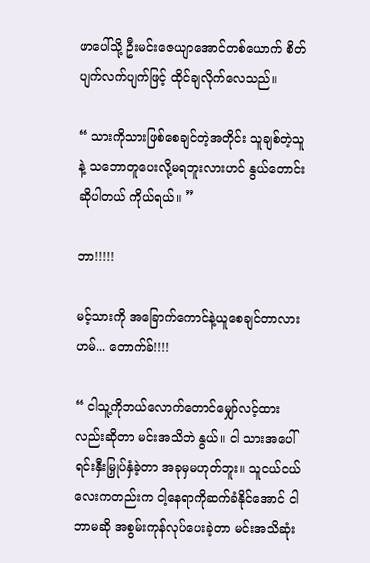ဖာပေါ်သို့ ဦးမင်းဇေယျာအောင်တစ်ယောက် စိတ်ပျက်လက်ပျက်ဖြင့် ထိုင်ချလိုက်လေသည်။

“ သားကိုသားဖြစ်စေ‌ချင်တဲ့အတိုင်း သူချစ်တဲ့သူနဲ့ သဘောတူပေးလို့မရဘူးလားဟင် နွယ်တောင်းဆိုပါတယ် ကိုယ်ရယ်။ ”

ဘာ!!!!!

မင့်သားကို အခြောက်ကောင်နဲ့ယူစေချင်တာလား ဟမ်... တောက်ခ်!!!!

“ ငါသူ့ကိုဘယ်လောက်တောင်မျှော်လင့်ထားလည်းဆိုတာ မင်းအသိဘဲ နွယ်။ ငါ သားအပေါ်ရင်းနှီးမြှုပ်နှံခဲ့တာ အခုမှမဟုတ်ဘူး။ သူငယ်ငယ်လေးကတည်းက ငါ့နေရာကိုဆက်ခံနိုင်အောင် ငါဘာမဆို အစွမ်းကုန်လုပ်ပေးခဲ့တာ မင်းအသိဆုံး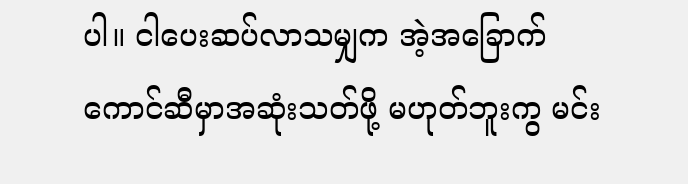ပါ။ ငါပေးဆပ်လာသမျှက အဲ့အခြောက်ကောင်ဆီမှာအဆုံးသတ်ဖို့ မဟုတ်ဘူးကွ မင်း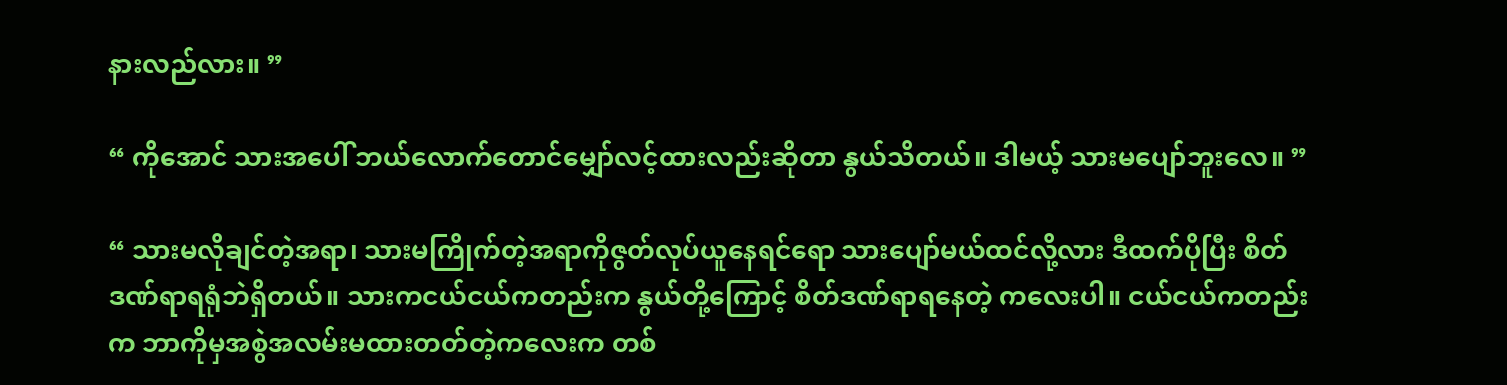နားလည်လား။ ”

“ ကိုအောင် သားအပေါ် ဘယ်လောက်တောင်မျှော်လင့်ထားလည်းဆိုတာ နွယ်သိတယ်။ ဒါမယ့် သားမပျော်ဘူးလေ။ ”

“ သားမလိုချင်တဲ့အရာ၊ သားမကြိုက်တဲ့အရာကိုဇွတ်လုပ်ယူနေရင်ရော သားပျော်မယ်ထင်လို့လား ဒီထက်ပိုပြီး စိတ်ဒဏ်ရာရရုံဘဲရှိတယ်။ သားကငယ်ငယ်ကတည်းက နွယ်တို့ကြောင့် စိတ်ဒဏ်ရာရနေတဲ့ ကလေးပါ။ ငယ်ငယ်ကတည်းက ဘာကိုမှအစွဲအလမ်းမထားတတ်တဲ့ကလေးက တစ်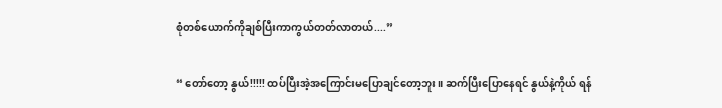စုံတစ်ယောက်ကိုချစ်ပြီးကာကွယ်တတ်လာတယ်....”

“ တော်တော့ နွယ်!!!!! ထပ်ပြီးအဲ့အကြောင်း‌မပြောချင်တော့ဘူး။ ဆက်ပြီးပြောနေရင် နွယ်နဲ့ကိုယ် ရန်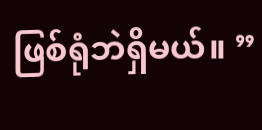ဖြစ်ရုံဘဲရှိမယ်။ ”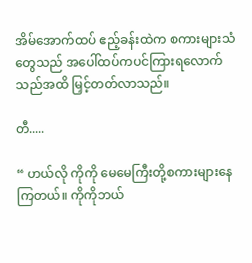အိမ်အောက်ထပ် ဧည့်ခန်းထဲက စကားများသံတွေသည် အပေါ်ထပ်ကပင်ကြားရလောက်သည်အထိ မြှင့်တတ်လာသည်။

တီ.....

“ ဟယ်လို ကိုကို မေမေကြီးတို့စကားများနေကြတယ်။ ကိုကိုဘယ်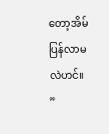တော့အိမ်ပြန်လာမလဲဟင်။ ”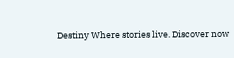Destiny Where stories live. Discover now